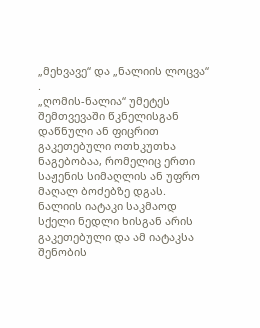„მეხვავე“ და „ნალიის ლოცვა“
.
„ღომის-ნალია“ უმეტეს შემთვევაში წკნელისგან დაწნული ან ფიცრით გაკეთებული ოთხკუთხა ნაგებობაა, რომელიც ერთი საჟენის სიმაღლის ან უფრო მაღალ ბოძებზე დგას. ნალიის იატაკი საკმაოდ სქელი ნედლი ხისგან არის გაკეთებული და ამ იატაკსა შენობის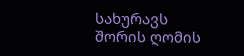სახურავს შორის ღომის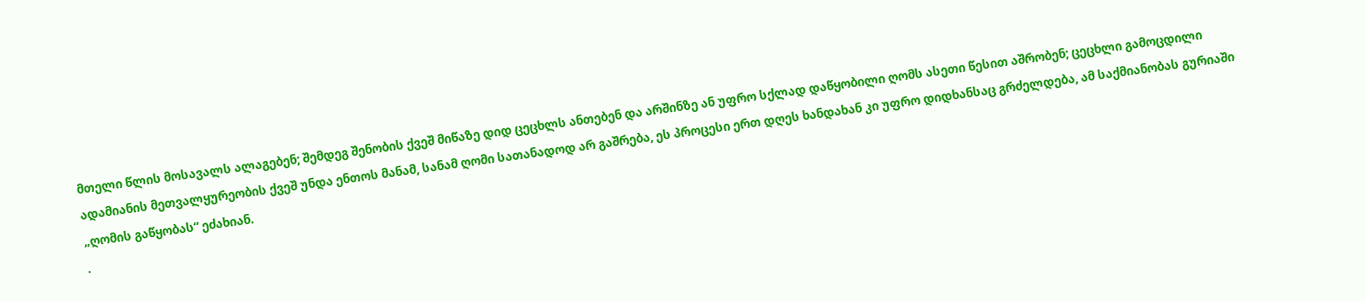მთელი წლის მოსავალს ალაგებენ; შემდეგ შენობის ქვეშ მიწაზე დიდ ცეცხლს ანთებენ და არშინზე ან უფრო სქლად დაწყობილი ღომს ასეთი წესით აშრობენ; ცეცხლი გამოცდილი ადამიანის მეთვალყურეობის ქვეშ უნდა ენთოს მანამ, სანამ ღომი სათანადოდ არ გაშრება, ეს პროცესი ერთ დღეს ხანდახან კი უფრო დიდხანსაც გრძელდება, ამ საქმიანობას გურიაში „ღომის გაწყობას“ ეძახიან.
.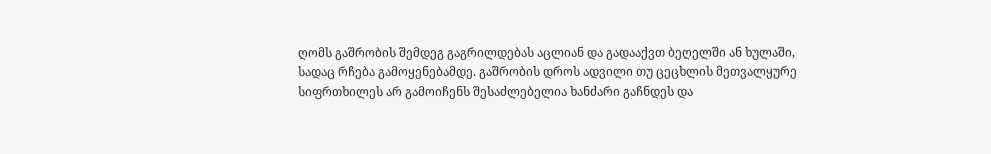ღომს გაშრობის შემდეგ გაგრილდებას აცლიან და გადააქვთ ბეღელში ან ხულაში, სადაც რჩება გამოყენებამდე. გაშრობის დროს ადვილი თუ ცეცხლის მეთვალყურე სიფრთხილეს არ გამოიჩენს შესაძლებელია ხანძარი გაჩნდეს და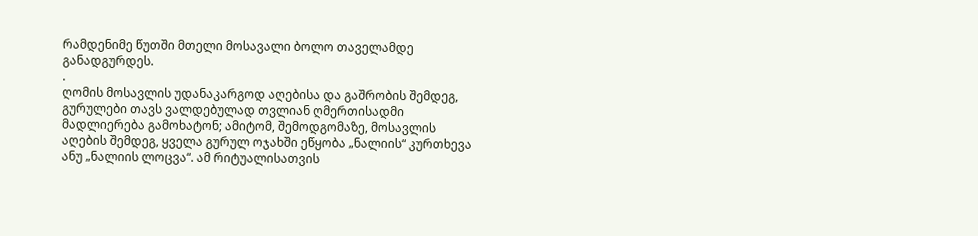რამდენიმე წუთში მთელი მოსავალი ბოლო თაველამდე განადგურდეს.
.
ღომის მოსავლის უდანაკარგოდ აღებისა და გაშრობის შემდეგ, გურულები თავს ვალდებულად თვლიან ღმერთისადმი მადლიერება გამოხატონ; ამიტომ, შემოდგომაზე, მოსავლის აღების შემდეგ, ყველა გურულ ოჯახში ეწყობა „ნალიის“ კურთხევა ანუ „ნალიის ლოცვა“. ამ რიტუალისათვის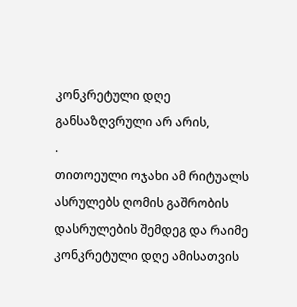კონკრეტული დღე განსაზღვრული არ არის,
.
თითოეული ოჯახი ამ რიტუალს ასრულებს ღომის გაშრობის დასრულების შემდეგ და რაიმე კონკრეტული დღე ამისათვის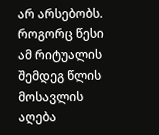არ არსებობს. როგორც წესი ამ რიტუალის შემდეგ წლის მოსავლის აღება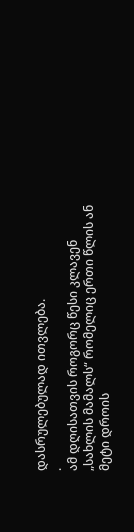დასრულებულად ითვლება.
.
ამ დღისათვის როგორც წესი კლავენ „სახლის მამალს“ რომელიც ერთი წლის ან მეტი დროის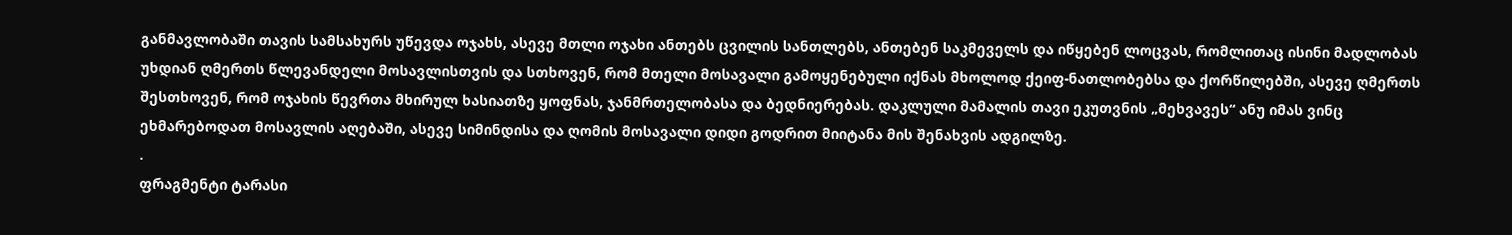განმავლობაში თავის სამსახურს უწევდა ოჯახს, ასევე მთლი ოჯახი ანთებს ცვილის სანთლებს, ანთებენ საკმეველს და იწყებენ ლოცვას, რომლითაც ისინი მადლობას უხდიან ღმერთს წლევანდელი მოსავლისთვის და სთხოვენ, რომ მთელი მოსავალი გამოყენებული იქნას მხოლოდ ქეიფ-ნათლობებსა და ქორწილებში, ასევე ღმერთს შესთხოვენ, რომ ოჯახის წევრთა მხირულ ხასიათზე ყოფნას, ჯანმრთელობასა და ბედნიერებას. დაკლული მამალის თავი ეკუთვნის „მეხვავეს“ ანუ იმას ვინც ეხმარებოდათ მოსავლის აღებაში, ასევე სიმინდისა და ღომის მოსავალი დიდი გოდრით მიიტანა მის შენახვის ადგილზე.
.
ფრაგმენტი ტარასი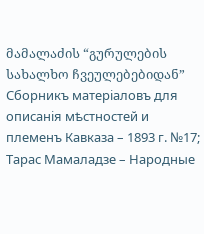მამალაძის “გურულების სახალხო ჩვეულებებიდან” Сборникъ матерiаловъ для описанiя мѣстностей и племенъ Кавказа – 1893 г. №17; Тарас Мамаладзе – Народные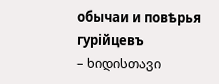обычаи и повѣрья гурiйцевъ
– ხიდისთავი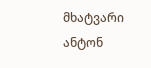მხატვარი ანტონ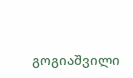გოგიაშვილი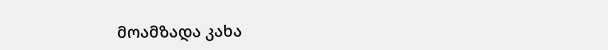მოამზადა კახა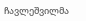ჩავლეშვილმა